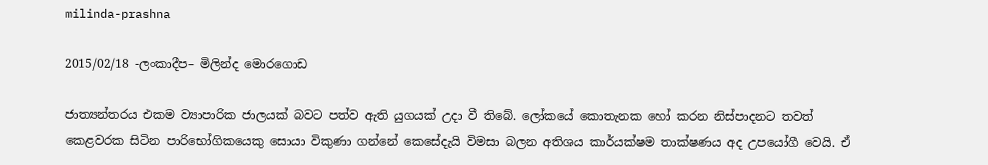milinda-prashna

2015/02/18 -ලංක‍ාදීප– මිලින්ද මොරගොඩ

ජාත්‍යන්තරය එකම ව්‍යාපාරික ජාලයක් බවට පත්ව ඇති යුගයක් උදා වී තිබේ. ලෝකයේ කොතැනක හෝ කරන නිස්පාදනට තවත් කෙළවරක සිටින පාරිභෝගිකයෙකු සොයා විකුණා ගන්නේ කෙසේදැයි විමසා බලන අතිශය කාර්යක්ෂම තාක්ෂණය අද උපයෝගී වෙයි. ඒ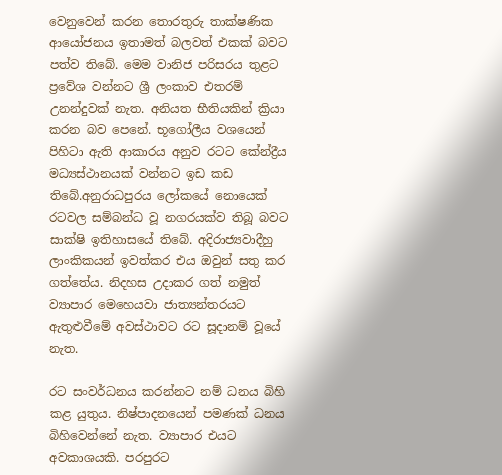වෙනුවෙන් කරන තොරතුරු තාක්ෂණික ආයෝජනය ඉතාමත් බලවත් එකක් බවට පත්ව තිබේ. මෙම වානිජ පරිසරය තුළට ප්‍රවේශ වන්නට ශ්‍රී ලංකාව එතරම් උනන්දුවක් නැත. අනියත භීතියකින් ක්‍රියා කරන බව පෙනේ. භූගෝලීය වශයෙන් පිහිටා ඇති ආකාරය අනුව රටට කේන්ද්‍රීය මධ්‍යස්ථානයක් වන්නට ඉඩ කඩ තිබේ.අනුරාධපුරය ලෝකයේ නොයෙක් රටවල සම්බන්ධ වූ නගරයක්ව තිබූ බවට සාක්ෂි ඉතිහාසයේ තිබේ. අදිරාජ්‍යවාදීහු ලාංකිකයන් ඉවත්කර එය ඔවුන් සතු කර ගත්තේය. නිදහස උදාකර ගත් නමුත් ව්‍යාපාර මෙහෙයවා ජාත්‍යන්තරයට ඇතුළුවීමේ අවස්ථාවට රට සූදානම් වූයේ නැත.

රට සංවර්ධනය කරන්නට නම් ධනය බිහි කළ යුතුය. නිෂ්පාදනයෙන් පමණක් ධනය බිහිවෙන්නේ නැත. ව්‍යාපාර එයට අවකාශයකි. පරපුරට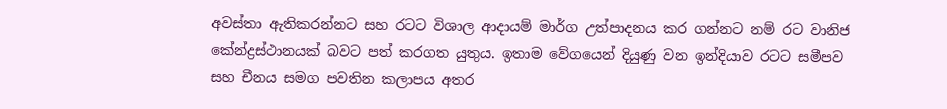අවස්තා ඇතිකරන්නට සහ රටට විශාල ආදායම් මාර්ග උත්පාදනය කර ගන්නට නම් රට වානිජ කේන්ද්‍රස්ථානයක් බවට පත් කරගත යුතුය. ඉතාම වේගයෙන් දියුණු වන ඉන්දියාව රටට සමීපව සහ චීනය සමග පවතින කලාපය අතර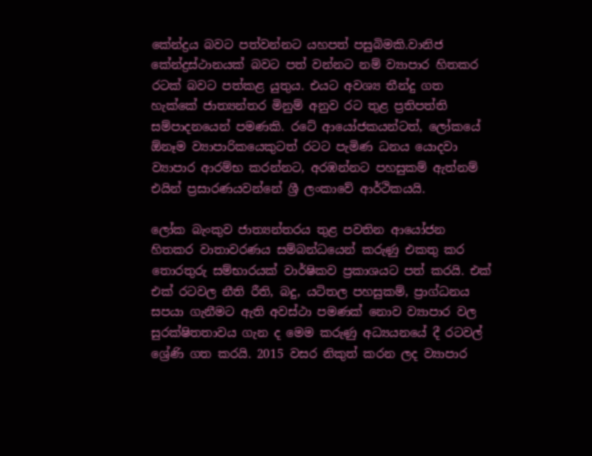කේන්ද්‍රය බවට පත්වන්නට යහපත් පසුබිමකි.වානිජ කේන්ද්‍රස්ථානයක් බවට පත් වන්නට නම් ව්‍යාපාර හිතකර රටක් බවට පත්කළ යුතුය. එයට අවශ්‍ය තීන්දු ගත හැක්කේ ජාත්‍යන්තර මිනුම් අනුව රට තුළ ප්‍රතිපත්ති සම්පාදනයෙන් පමණකි. රටේ ආයෝජකයන්ටත්, ලෝකයේ ඕනෑම ව්‍යාපාරිකයෙකුටත් රටට පැමිණ ධනය යොදවා ව්‍යාපාර ආරම්භ කරන්නට, අරඹන්නට පහසුකම් ඇත්නම් එයින් ප්‍රසාරණයවන්නේ ශ්‍රී ලංකාවේ ආර්ථිකයයි.

ලෝක බැංකුව ජාත්‍යන්තරය තුළ පවතින ආයෝජන හිතකර වාතාවරණය සම්බන්ධයෙන් කරුණු එකතු කර තොරතුරු සම්භාරයක් වාර්ෂිකව ප්‍රකාශයට පත් කරයි. එක් එක් රටවල නීති රීති, බදු, යටිතල පහසුකම්, ප්‍රාග්ධනය සපයා ගැනීමට ඇති අවස්ථා පමණක් නොව ව්‍යාපාර වල සුරක්ෂිතතාවය ගැන ද මෙම කරුණු අධ්‍යයනයේ දී රටවල් ශ්‍රේණි ගත කරයි. 2015 වසර නිකුත් කරන ලද ව්‍යාපාර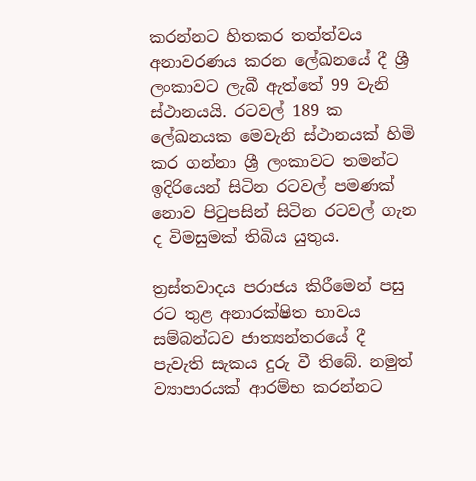කරන්නට හිතකර තත්ත්වය අනාවරණය කරන ලේඛනයේ දී ශ්‍රී ලංකාවට ලැබී ඇත්තේ 99 වැනි ස්ථානයයි. රටවල් 189 ක ලේඛනයක මෙවැනි ස්ථානයක් හිමි කර ගන්නා ශ්‍රී ලංකාවට තමන්ට ඉදිරියෙන් සිටින රටවල් පමණක් නොව පිටුපසින් සිටින රටවල් ගැන ද විමසුමක් තිබිය යුතුය.

ත්‍රස්තවාදය පරාජය කිරීමෙන් පසු රට තුළ අනාරක්ෂිත භාවය සම්බන්ධව ජාත්‍යන්තරයේ දී පැවැති සැකය දුරු වී තිබේ. නමුත් ව්‍යාපාරයක් ආරම්භ කරන්නට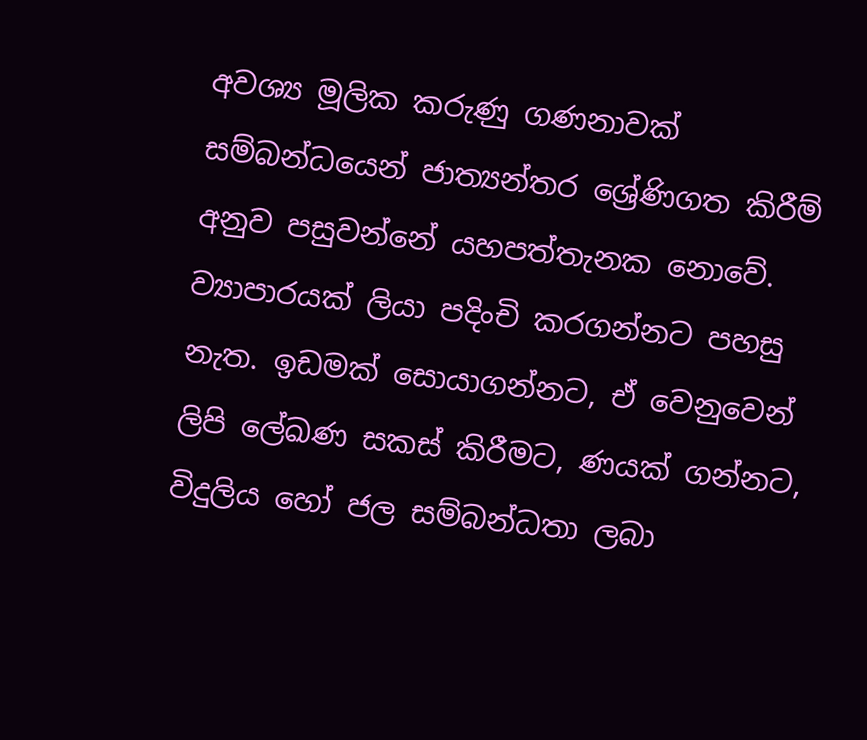අවශ්‍ය මූලික කරුණු ගණනාවක් සම්බන්ධයෙන් ජාත්‍යන්තර ශ්‍රේණිගත කිරීම් අනුව පසුවන්නේ යහපත්තැනක නොවේ. ව්‍යාපාරයක් ලියා පදිංචි කරගන්නට පහසු නැත. ඉඩමක් සොයාගන්නට, ඒ වෙනුවෙන් ලිපි ලේඛණ සකස් කිරීමට, ණයක් ගන්නට, විදුලිය හෝ ජල සම්බන්ධතා ලබා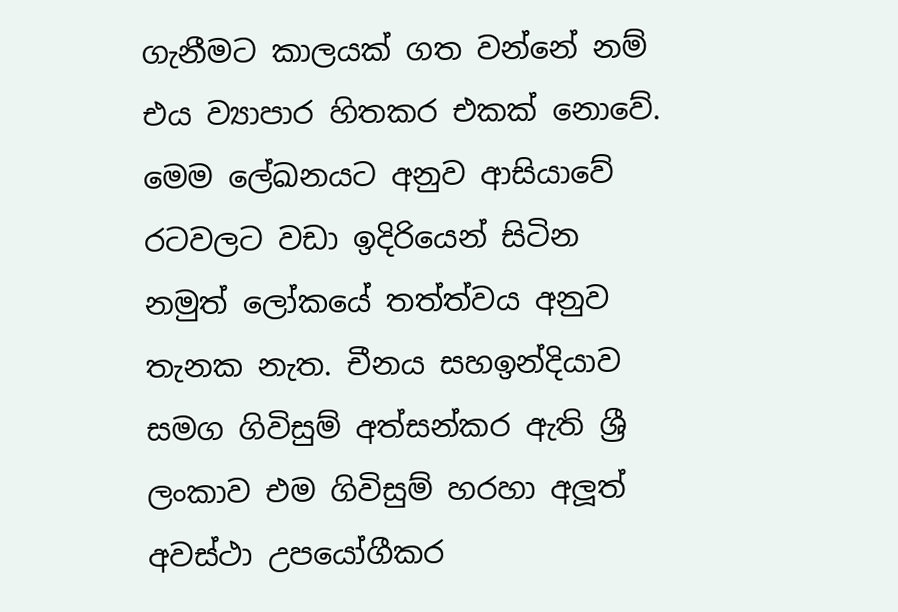ගැනීමට කාලයක් ගත වන්නේ නම් එය ව්‍යාපාර හිතකර එකක් නොවේ. මෙම ලේඛනයට අනුව ආසියාවේ රටවලට වඩා ඉදිරියෙන් සිටින නමුත් ලෝකයේ තත්ත්වය අනුව තැනක නැත. චීනය සහඉන්දියාව සමග ගිවිසුම් අත්සන්කර ඇති ශ්‍රී ලංකාව එම ගිවිසුම් හරහා අලූත් අවස්ථා උපයෝගීකර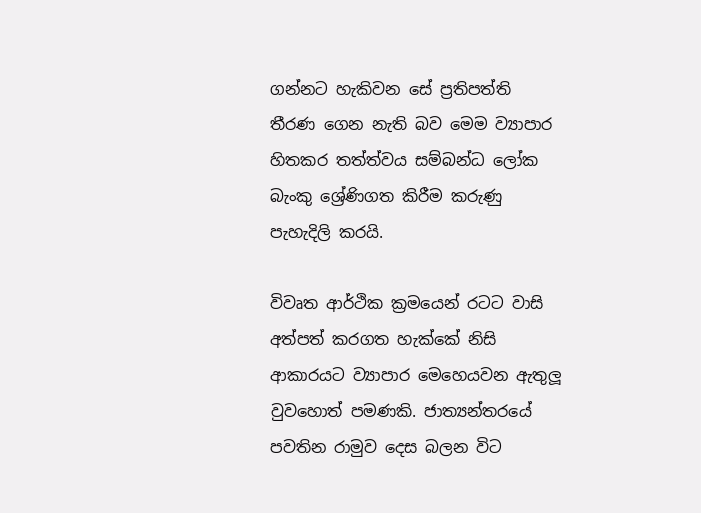ගන්නට හැකිවන සේ ප්‍රතිපත්ති තීරණ ගෙන නැති බව මෙම ව්‍යාපාර හිතකර තත්ත්වය සම්බන්ධ ලෝක බැංකු ශ්‍රේණිගත කිරීම කරුණු පැහැදිලි කරයි.

විවෘත ආර්ථික ක්‍රමයෙන් රටට වාසි අත්පත් කරගත හැක්කේ නිසි ආකාරයට ව්‍යාපාර මෙහෙයවන ඇතුලූ වුවහොත් පමණකි. ජාත්‍යන්තරයේ පවතින රාමුව දෙස බලන විට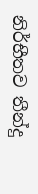නිර්භීතව තීන්දු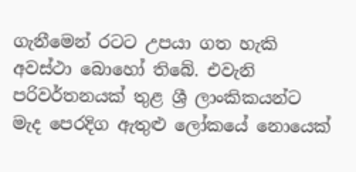ගැනීමෙන් රටට උපයා ගත හැකි අවස්ථා බොහෝ තිබේ. එවැනි පරිවර්තනයක් තුළ ශ්‍රී ලාංකිකයන්ට මැද පෙරදිග ඇතුළු ලෝකයේ නොයෙක්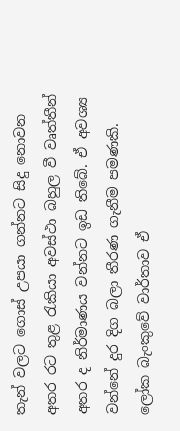තැන් වලට ගොස් උපයා ගන්නට සිදු නොවන අතර රට තුළ රැකියා අවස්ථා බහුල වී වෘත්තීන් අතර ද නිර්මාණය වන්නට ඉඩ තිබේ. ඒ අවශ්‍ය වන්නේ දුර දිග බලා තීරණ ගැනීම පමණකි. ලෝක බැංකුවේ වාර්තාව ඒ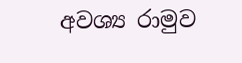අවශ්‍ය රාමුව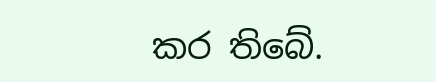කර තිබේ.